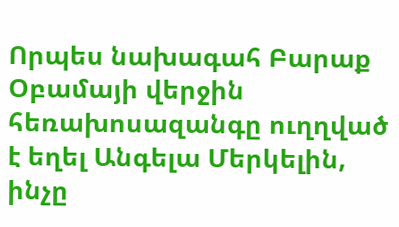Որպես նախագահ Բարաք Օբամայի վերջին հեռախոսազանգը ուղղված է եղել Անգելա Մերկելին, ինչը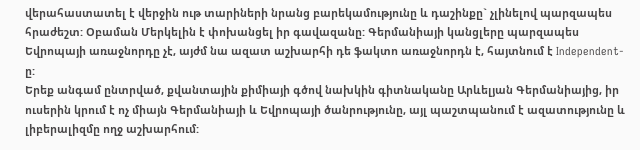վերահաստատել է վերջին ութ տարիների նրանց բարեկամությունը և դաշինքը` չլինելով պարզապես հրաժեշտ: Օբաման Մերկելին է փոխանցել իր գավազանը: Գերմանիայի կանցլերը պարզապես Եվրոպայի առաջնորդը չէ, այժմ նա ազատ աշխարհի դե ֆակտո առաջնորդն է, հայտնում է Independent-ը:
Երեք անգամ ընտրված, քվանտային քիմիայի գծով նախկին գիտնականը Արևելյան Գերմանիայից, իր ուսերին կրում է ոչ միայն Գերմանիայի և Եվրոպայի ծանրությունը, այլ պաշտպանում է ազատությունը և լիբերալիզմը ողջ աշխարհում: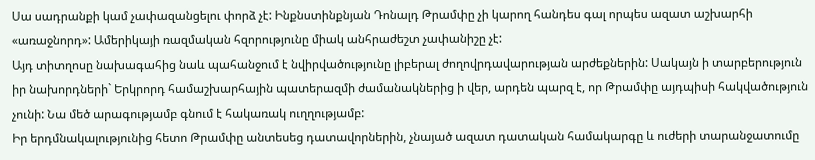Սա սադրանքի կամ չափազանցելու փորձ չէ: Ինքնստինքնյան Դոնալդ Թրամփը չի կարող հանդես գալ որպես ազատ աշխարհի «առաջնորդ»: Ամերիկայի ռազմական հզորությունը միակ անհրաժեշտ չափանիշը չէ:
Այդ տիտղոսը նախագահից նաև պահանջում է նվիրվածությունը լիբերալ ժողովրդավարության արժեքներին: Սակայն ի տարբերություն իր նախորդների` Երկրորդ համաշխարհային պատերազմի ժամանակներից ի վեր, արդեն պարզ է, որ Թրամփը այդպիսի հակվածություն չունի: Նա մեծ արագությամբ գնում է հակառակ ուղղությամբ:
Իր երդմնակալությունից հետո Թրամփը անտեսեց դատավորներին, չնայած ազատ դատական համակարգը և ուժերի տարանջատումը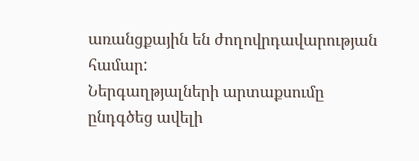առանցքային են ժողովրդավարության համար:
Ներգաղթյալների արտաքսումը ընդգծեց ավելի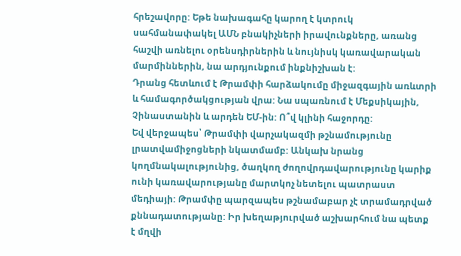հրեշավորը: Եթե նախագահը կարող է կտրուկ սահմանափակել ԱՄՆ բնակիչների իրավունքները, առանց հաշվի առնելու օրենսդիրներին և նույնիսկ կառավարական մարմիններին, նա արդյունքում ինքնիշխան է:
Դրանց հետևում է Թրամփի հարձակումը միջազգային առևտրի և համագործակցության վրա: Նա սպառնում է Մեքսիկային, Չինաստանին և արդեն ԵՄ-ին: Ո՞վ կլինի հաջորդը:
Եվ վերջապես՝ Թրամփի վարչակազմի թշնամությունը լրատվամիջոցների նկատմամբ: Անկախ նրանց կողմնակալությունից, ծաղկող ժողովրդավարությունը կարիք ունի կառավարությանը մարտկոչ նետելու պատրաստ մեդիայի: Թրամփը պարզապես թշնամաբար չէ տրամադրված քննադատությանը: Իր խեղաթյուրված աշխարհում նա պետք է մղվի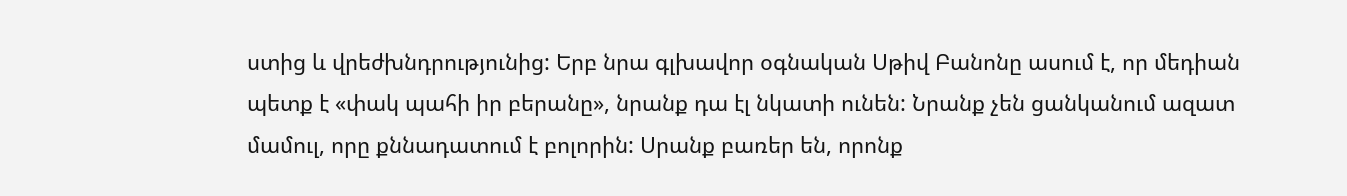ստից և վրեժխնդրությունից: Երբ նրա գլխավոր օգնական Սթիվ Բանոնը ասում է, որ մեդիան պետք է «փակ պահի իր բերանը», նրանք դա էլ նկատի ունեն: Նրանք չեն ցանկանում ազատ մամուլ, որը քննադատում է բոլորին: Սրանք բառեր են, որոնք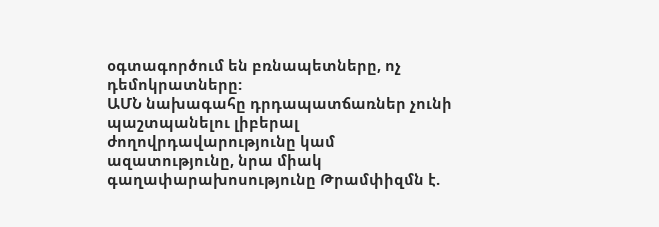օգտագործում են բռնապետները, ոչ դեմոկրատները:
ԱՄՆ նախագահը դրդապատճառներ չունի պաշտպանելու լիբերալ ժողովրդավարությունը կամ ազատությունը, նրա միակ գաղափարախոսությունը Թրամփիզմն է.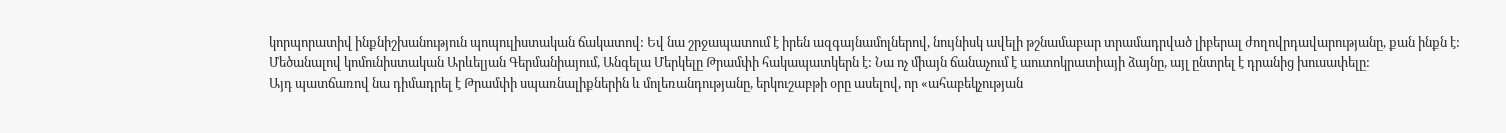կորպորատիվ ինքնիշխանություն պոպուլիստական ճակատով: Եվ նա շրջապատում է իրեն ազգայնամոլներով, նույնիսկ ավելի թշնամաբար տրամադրված լիբերալ ժողովրդավարությանը, քան ինքն է:
Մեծանալով կոմունիստական Արևելյան Գերմանիայում, Անգելա Մերկելը Թրամփի հակապատկերն է: Նա ոչ միայն ճանաչում է աուտոկրատիայի ձայնը, այլ ընտրել է դրանից խուսափելը:
Այդ պատճառով նա դիմադրել է Թրամփի սպառնալիքներին և մոլեռանդությանը, երկուշաբթի օրը ասելով, որ «ահաբեկչության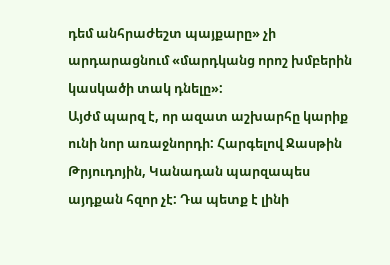դեմ անհրաժեշտ պայքարը» չի արդարացնում «մարդկանց որոշ խմբերին կասկածի տակ դնելը»:
Այժմ պարզ է, որ ազատ աշխարհը կարիք ունի նոր առաջնորդի: Հարգելով Ջասթին Թրյուդոյին, Կանադան պարզապես այդքան հզոր չէ: Դա պետք է լինի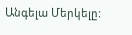Անգելա Մերկելը: